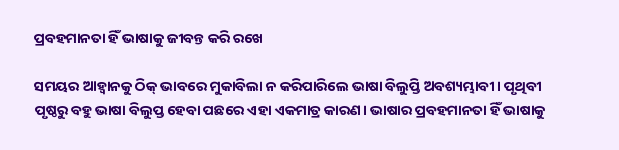ପ୍ରବହମାନତା ହିଁ ଭାଷାକୁ ଜୀବନ୍ତ କରି ରଖେ

ସମୟର ଆହ୍ବାନକୁ ଠିକ୍‌ ଭାବରେ ମୁକାବିଲା ନ କରିପାରିଲେ ଭାଷା ବିଲୁପ୍ତି ଅବଶ୍ୟମ୍ଭାବୀ। ପୃଥିବୀ ପୃଷ୍ଠରୁ ବହୁ ଭାଷା ବିଲୁପ୍ତ ହେବା ପଛରେ ଏହା ଏକମାତ୍ର କାରଣ। ଭାଷାର ପ୍ରବହମାନତା ହିଁ ଭାଷାକୁ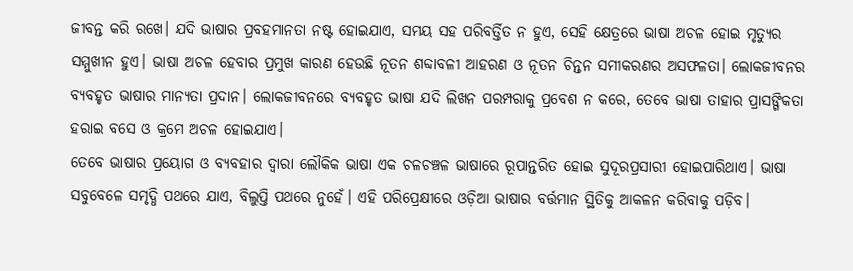ଜୀବନ୍ତ କରି ରଖେ। ଯଦି ଭାଷାର ପ୍ରବହମାନତା ନଷ୍ଟ ହୋଇଯାଏ, ସମୟ ସହ ପରିବର୍ତ୍ତିତ ନ ହୁଏ, ସେହି କ୍ଷେତ୍ରରେ ଭାଷା ଅଚଳ ହୋଇ ମୃତ୍ୟୁର ସମ୍ମୁଖୀନ ହୁଏ। ଭାଷା ଅଚଳ ହେବାର ପ୍ରମୁଖ କାରଣ ହେଉଛି ନୂତନ ଶବ୍ଦାବଳୀ ଆହରଣ ଓ ନୂତନ ଚିନ୍ତନ ସମୀକରଣର ଅସଫଳତା। ଲୋକଜୀବନର ବ୍ୟବହୃତ ଭାଷାର ମାନ୍ୟତା ପ୍ରଦାନ। ଲୋକଜୀବନରେ ବ୍ୟବହୃତ ଭାଷା ଯଦି ଲିଖନ ପରମ୍ପରାକୁ ପ୍ରବେଶ ନ କରେ, ତେବେ ଭାଷା ତାହାର ପ୍ରାସଙ୍ଗିକତା ହରାଇ ବସେ ଓ କ୍ରମେ ଅଚଳ ହୋଇଯାଏ।
ତେବେ ଭାଷାର ପ୍ରୟୋଗ ଓ ବ୍ୟବହାର ଦ୍ୱାରା ଲୌକିକ ଭାଷା ଏକ ଚଳଚଞ୍ଚଳ ଭାଷାରେ ରୂପାନ୍ତରିତ ହୋଇ ସୁଦୂରପ୍ରସାରୀ ହୋଇପାରିଥାଏ। ଭାଷା ସବୁବେଳେ ସମୃଦ୍ଧି ପଥରେ ଯାଏ, ବିଲୁପ୍ତି ପଥରେ ନୁହେଁ। ଏହି ପରିପ୍ରେକ୍ଷୀରେ ଓଡ଼ିଆ ଭାଷାର ବର୍ତ୍ତମାନ ସ୍ଥିତିକୁ ଆକଳନ କରିବାକୁ ପଡ଼ିବ।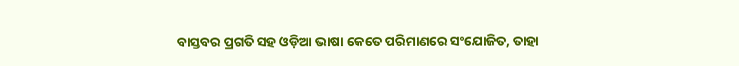ବାସ୍ତବର ପ୍ରଗତି ସହ ଓଡ଼ିଆ ଭାଷା କେତେ ପରିମାଣରେ ସଂଯୋଜିତ, ତାହା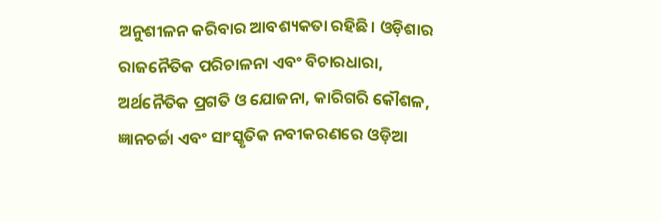ଅନୁଶୀଳନ କରିବାର ଆବଶ୍ୟକତା ରହିଛି। ଓଡ଼ିଶାର ରାଜନୈତିକ ପରିଚାଳନା ଏବଂ ବିଚାରଧାରା, ଅର୍ଥନୈତିକ ପ୍ରଗତି ଓ ଯୋଜନା, କାରିଗରି କୌଶଳ, ଜ୍ଞାନଚର୍ଚ୍ଚା ଏବଂ ସାଂସ୍କୃତିକ ନବୀକରଣରେ ଓଡ଼ିଆ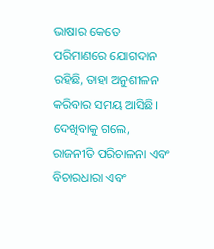ଭାଷାର କେତେ ପରିମାଣରେ ଯୋଗଦାନ ରହିଛି, ତାହା ଅନୁଶୀଳନ କରିବାର ସମୟ ଆସିଛି। ଦେଖିବାକୁ ଗଲେ, ରାଜନୀତି ପରିଚାଳନା ଏବଂ ବିଚାରଧାରା ଏବଂ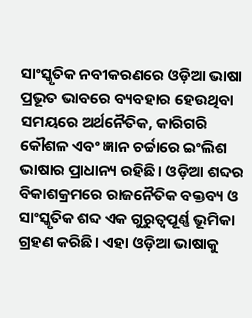ସାଂସ୍କୃତିକ ନବୀକରଣରେ ଓଡ଼ିଆ ଭାଷା ପ୍ରଭୂତ ଭାବରେ ବ୍ୟବହାର ହେଉଥିବା ସମୟରେ ଅର୍ଥନୈତିକ, କାରିଗରି କୌଶଳ ଏବଂ ଜ୍ଞାନ ଚର୍ଚ୍ଚାରେ ଇଂଲିଶ ଭାଷାର ପ୍ରାଧାନ୍ୟ ରହିଛି। ଓଡ଼ିଆ ଶବ୍ଦର ବିକାଶକ୍ରମରେ ରାଜନୈତିକ ବକ୍ତବ୍ୟ ଓ ସାଂସ୍କୃତିକ ଶବ୍ଦ ଏକ ଗୁରୁତ୍ୱପୂର୍ଣ୍ଣ ଭୂମିକା ଗ୍ରହଣ କରିଛି। ଏହା ଓଡ଼ିଆ ଭାଷାକୁ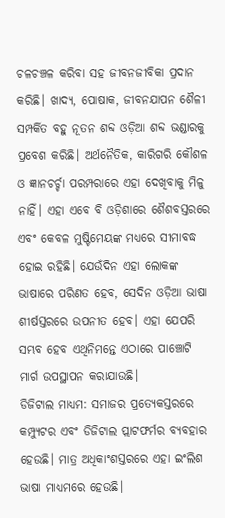ଚଳଚଞ୍ଚଳ କରିବା ସହ ଜୀବନଜୀବିକା ପ୍ରଦାନ କରିଛି। ଖାଦ୍ୟ, ପୋଷାକ, ଜୀବନଯାପନ ଶୈଳୀ ସମ୍ପର୍କିତ ବହୁ ନୂତନ ଶବ୍ଦ ଓଡ଼ିଆ ଶବ୍ଦ ଭଣ୍ଡାରକୁ ପ୍ରବେଶ କରିଛି। ଅର୍ଥନୈତିକ, କାରିଗରି କୌଶଳ ଓ ଜ୍ଞାନଚର୍ଚ୍ଚା ପରମ୍ପରାରେ ଏହା ଦେଖିବାକୁ ମିଳୁ ନାହିଁ। ଏହା ଏବେ ବି ଓଡ଼ିଶାରେ ଶୈଶବସ୍ତରରେ ଏବଂ କେବଳ ମୁଷ୍ଟିମେୟଙ୍କ ମଧ୍ୟରେ ସୀମାବଦ୍ଧ ହୋଇ ରହିଛି। ଯେଉଁଦିନ ଏହା ଲୋକଙ୍କ ଭାଷାରେ ପରିଣତ ହେବ, ସେଦିନ ଓଡ଼ିଆ ଭାଷା ଶୀର୍ଷସ୍ତରରେ ଉପନୀତ ହେବ। ଏହା ଯେପରି ସମ୍ଭବ ହେବ ଏଥିନିମନ୍ତେ ଏଠାରେ ପାଞ୍ଚୋଟି ମାର୍ଗ ଉପସ୍ଥାପନ କରାଯାଉଛି।
ଡିଜିଟାଲ ମାଧ୍ୟମ: ସମାଜର ପ୍ରତ୍ୟେକସ୍ତରରେ କମ୍ପ୍ୟୁଟର ଏବଂ ଡିଜିଟାଲ ପ୍ଲାଟଫର୍ମର ବ୍ୟବହାର ହେଉଛି। ମାତ୍ର ଅଧିକାଂଶସ୍ତରରେ ଏହା ଇଂଲିଶ ଭାଷା ମାଧ୍ୟମରେ ହେଉଛି।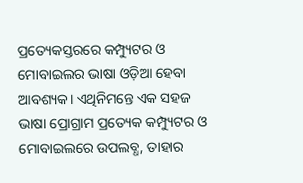ପ୍ରତ୍ୟେକସ୍ତରରେ କମ୍ପ୍ୟୁଟର ଓ ମୋବାଇଲର ଭାଷା ଓଡ଼ିଆ ହେବା ଆବଶ୍ୟକ। ଏଥିନିମନ୍ତେ ଏକ ସହଜ ଭାଷା ପ୍ରୋଗ୍ରାମ ପ୍ରତ୍ୟେକ କମ୍ପ୍ୟୁଟର ଓ ମୋବାଇଲରେ ଉପଲବ୍ଧ, ତାହାର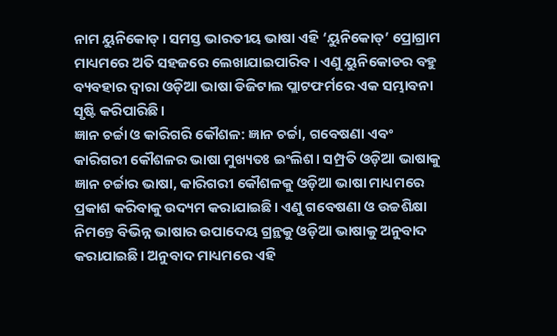ନାମ ୟୁନିକୋଡ୍‌। ସମସ୍ତ ଭାରତୀୟ ଭାଷା ଏହି ‘ୟୁନିକୋଡ୍‌’ ପ୍ରୋଗ୍ରାମ ମାଧ୍ୟମରେ ଅତି ସହଜରେ ଲେଖାଯାଇପାରିବ। ଏଣୁ ୟୁନିକୋଡର ବହୁ ବ୍ୟବହାର ଦ୍ୱାରା ଓଡ଼ିଆ ଭାଷା ଡିଜିଟାଲ ପ୍ଲାଟଫର୍ମରେ ଏକ ସମ୍ଭାବନା ସୃଷ୍ଟି କରିପାରିଛି।
ଜ୍ଞାନ ଚର୍ଚ୍ଚା ଓ କାରିଗରି କୌଶଳ: ଜ୍ଞାନ ଚର୍ଚ୍ଚା, ଗବେଷଣା ଏବଂ କାରିଗରୀ କୌଶଳର ଭାଷା ମୁଖ୍ୟତଃ ଇଂଲିଶ। ସମ୍ପ୍ରତି ଓଡ଼ିଆ ଭାଷାକୁ ଜ୍ଞାନ ଚର୍ଚ୍ଚାର ଭାଷା, କାରିଗରୀ କୌଶଳକୁ ଓଡ଼ିଆ ଭାଷା ମାଧ୍ୟମରେ ପ୍ରକାଶ କରିବାକୁ ଉଦ୍ୟମ କରାଯାଇଛି। ଏଣୁ ଗବେଷଣା ଓ ଉଚ୍ଚଶିକ୍ଷା ନିମନ୍ତେ ବିଭିନ୍ନ ଭାଷାର ଉପାଦେୟ ଗ୍ରନ୍ଥକୁ ଓଡ଼ିଆ ଭାଷାକୁ ଅନୁବାଦ କରାଯାଇଛି। ଅନୁବାଦ ମାଧ୍ୟମରେ ଏହି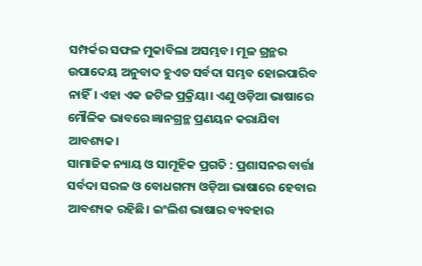ସମ୍ପର୍କର ସଫଳ ମୁକାବିଲା ଅସମ୍ଭବ। ମୂଳ ଗ୍ରନ୍ଥର ଉପାଦେୟ ଅନୁବାଦ ହୁଏତ ସର୍ବଦା ସମ୍ଭବ ହୋଇପାରିବ ନାହିଁ। ଏହା ଏକ ଜଟିଳ ପ୍ରକ୍ରିୟା। ଏଣୁ ଓଡ଼ିଆ ଭାଷାରେ ମୌଳିକ ଭାବରେ ଜ୍ଞାନଗ୍ରନ୍ଥ ପ୍ରଣୟନ କରାଯିବା ଆବଶ୍ୟକ।
ସାମାଜିକ ନ୍ୟାୟ ଓ ସାମୂହିକ ପ୍ରଗତି : ପ୍ରଶାସନର ବାର୍ତ୍ତା ସର୍ବଦା ସରଳ ଓ ବୋଧଗମ୍ୟ ଓଡ଼ିଆ ଭାଷାରେ ହେବାର ଆବଶ୍ୟକ ରହିଛି। ଇଂଲିଶ ଭାଷାର ବ୍ୟବହାର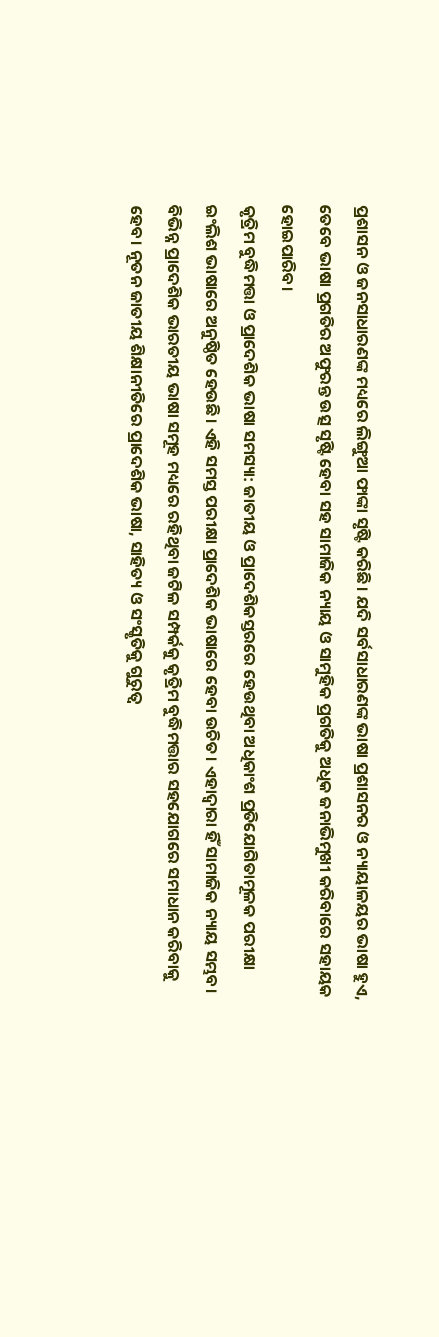ପ୍ରଶାସନ ଓ ଜନସାଧାରଣଙ୍କ ମଧ୍ୟରେ ଲିଙ୍ଗୁଆ ଫାଙ୍କା ସୃଷ୍ଟି କରିଛି। ଯଦି ସର୍ବସାଧାରଣଙ୍କ ଭାଷା ପ୍ରଶାସନର ଓ ନ୍ୟାୟାଳୟର ଭାଷା ହୁଏ, ତେବେ ଭାଷା ପ୍ରଗତିର ଅଫୁରନ୍ତ ଉତ୍ସ ସୃଷ୍ଟି ହେବା ସହ ସାମାଜିକ ନ୍ୟାୟ ଓ ସାମୁହିକ ପ୍ରଗତିକୁ ଅଧିକ ଜନାଭିମୁଖୀ କରିବାରେ ସହାୟକ ହୋଇପାରିବ।
କୃତ୍ରିମ ବୁଦ୍ଧିମତ୍ତା ଓ ପ୍ରାଦେଶିକ ଭାଷା ସମସ୍ୟା: ଜାତୀୟ ଓ ପ୍ରାଦେଶିକସ୍ତରରେ ହେଉଥିବା ଅଧିକାଂଶ ପ୍ରତିଯୋଗିତାମୂଳକ ପରୀକ୍ଷା ଇଂଲିଶ ଭାଷାରେ ଅନୁଷ୍ଠିତ ହେଉଛି। ଏହି ସମସ୍ତ ପରୀକ୍ଷା ପ୍ରାଦେଶିକ ଭାଷାରେ ହେବା ଉଚିତ। ଏହାଦ୍ୱାରା ହିଁ ସାମାଜିକ ନ୍ୟାୟ ସମ୍ଭବ। ବିଭିନ୍ନ ପ୍ରାଦେଶିକ ଭାରତୀୟ ଭାଷା ସମୂହ ମଧ୍ୟରେ ରହିଥିବା ଜଟିଳ ସମ୍ପର୍କକୁ କୃତ୍ରିମ ବୁଦ୍ଧିମତ୍ତାର ସହଯୋଗରେ ସମାଧାନ କରିବାକୁ ହେବ। ନୂତନ ଜାତୀୟ ଶିକ୍ଷାନୀତିରେ ପ୍ରାଦେଶିକ ଭାଷା, ସାହିତ୍ୟ ଓ ସଂସ୍କୃତିକୁ ଗୁରୁତ୍ୱ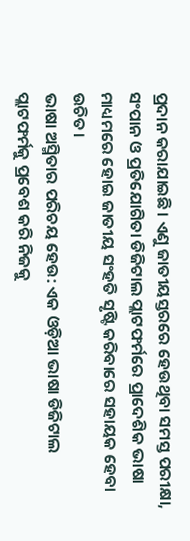ପ୍ରଦାନ କରାଯାଇଛି। ଏଣୁ ଜାତୀୟସ୍ତରରେ ହେଉଥିବା ସମସ୍ତ ପରୀକ୍ଷା, ସଂପାନ ଓ ପ୍ରତିଯୋଗିତା ଡିଜିଟାଲ ପ୍ଲାଟଫର୍ମରେ ପ୍ରାଦେଶିକ ଭାଷା ମାଧ୍ୟମରେ ହୋଇ ଜାତୀୟ ସଂହତି ସୃଷ୍ଟି କରିବାରେ ସହାୟକ ହେବା ଉଚିତ।
ଭାଷା ଅସ୍ମିତାର ପରିଚୟ ହେଉ: ଏକ ଓଡ଼ିଆ ଭାଷା ଡିଜିଟାଲ ପ୍ଲାଟଫର୍ମକୁ ପ୍ରବେଶ କରି ନିଜକୁ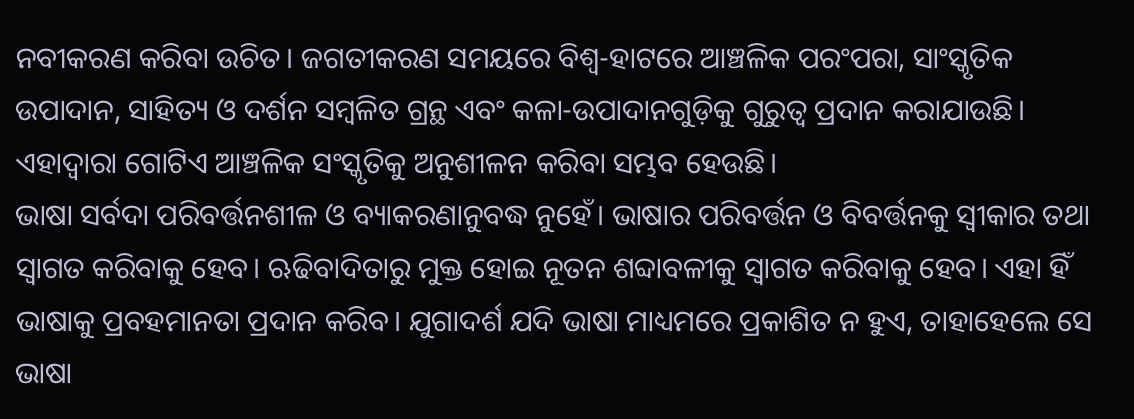ନବୀକରଣ କରିବା ଉଚିତ। ଜଗତୀକରଣ ସମୟରେ ବିଶ୍ୱ-ହାଟରେ ଆଞ୍ଚଳିକ ପରଂପରା, ସାଂସ୍କୃତିକ ଉପାଦାନ, ସାହିତ୍ୟ ଓ ଦର୍ଶନ ସମ୍ବଳିତ ଗ୍ରନ୍ଥ ଏବଂ କଳା-ଉପାଦାନଗୁଡ଼ିକୁ ଗୁରୁତ୍ୱ ପ୍ରଦାନ କରାଯାଉଛି। ଏହାଦ୍ୱାରା ଗୋଟିଏ ଆଞ୍ଚଳିକ ସଂସ୍କୃତିକୁ ଅନୁଶୀଳନ କରିବା ସମ୍ଭବ ହେଉଛି।
ଭାଷା ସର୍ବଦା ପରିବର୍ତ୍ତନଶୀଳ ଓ ବ୍ୟାକରଣାନୁବଦ୍ଧ ନୁହେଁ। ଭାଷାର ପରିବର୍ତ୍ତନ ଓ ବିବର୍ତ୍ତନକୁ ସ୍ବୀକାର ତଥା ସ୍ବାଗତ କରିବାକୁ ହେବ। ଋଢିବାଦିତାରୁ ମୁକ୍ତ ହୋଇ ନୂତନ ଶବ୍ଦାବଳୀକୁ ସ୍ବାଗତ କରିବାକୁ ହେବ। ଏହା ହିଁ ଭାଷାକୁ ପ୍ରବହମାନତା ପ୍ରଦାନ କରିବ। ଯୁଗାଦର୍ଶ ଯଦି ଭାଷା ମାଧ୍ୟମରେ ପ୍ରକାଶିତ ନ ହୁଏ, ତାହାହେଲେ ସେ ଭାଷା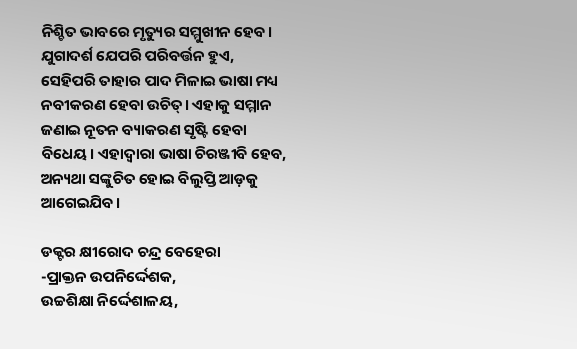ନିଶ୍ଚିତ ଭାବରେ ମୃତ୍ୟୁର ସମ୍ମୁଖୀନ ହେବ। ଯୁଗାଦର୍ଶ ଯେପରି ପରିବର୍ତ୍ତନ ହୁଏ, ସେହିପରି ତାହାର ପାଦ ମିଳାଇ ଭାଷା ମଧ୍ୟ ନବୀକରଣ ହେବା ଉଚିତ୍‌। ଏହାକୁ ସମ୍ମାନ ଜଣାଇ ନୂତନ ବ୍ୟାକରଣ ସୃଷ୍ଟି ହେବା ବିଧେୟ। ଏହାଦ୍ୱାରା ଭାଷା ଚିରଞ୍ଜୀବି ହେବ, ଅନ୍ୟଥା ସଙ୍କୁଚିତ ହୋଇ ବିଲୁପ୍ତି ଆଡ଼କୁ ଆଗେଇଯିବ।

ଡକ୍ଟର କ୍ଷୀରୋଦ ଚନ୍ଦ୍ର ବେହେରା
-ପ୍ରାକ୍ତନ ଉପନିର୍ଦ୍ଦେଶକ,
ଉଚ୍ଚଶିକ୍ଷା ନିର୍ଦ୍ଦେଶାଳୟ,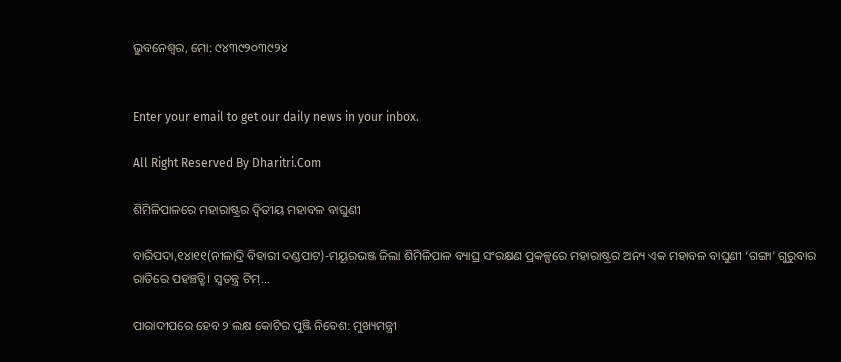ଭୁବନେଶ୍ୱର, ମୋ: ୯୪୩୯୨୦୩୯୨୪


Enter your email to get our daily news in your inbox.

All Right Reserved By Dharitri.Com

ଶିମିଳିପାଳରେ ମହାରାଷ୍ଟ୍ରର ଦ୍ୱିତୀୟ ମହାବଳ ବାଘୁଣୀ

ବାରିପଦା,୧୪ା୧୧(ନୀଳାଦ୍ରି ବିହାରୀ ଦଣ୍ଡପାଟ)-ମୟୂରଭଞ୍ଜ ଜିଲା ଶିମିଳିପାଳ ବ୍ୟାଘ୍ର ସଂରକ୍ଷଣ ପ୍ରକଳ୍ପରେ ମହାରାଷ୍ଟ୍ରର ଅନ୍ୟ ଏକ ମହାବଳ ବାଘୁଣୀ ‘ଗଙ୍ଗା’ ଗୁରୁବାର ରାତିରେ ପହଞ୍ଚତ୍ଛି। ସ୍ବତନ୍ତ୍ର ଟିମ୍‌...

ପାରାଦୀପରେ ହେବ ୨ ଲକ୍ଷ କୋଟିର ପୁଞ୍ଜି ନିବେଶ: ମୁଖ୍ୟମନ୍ତ୍ରୀ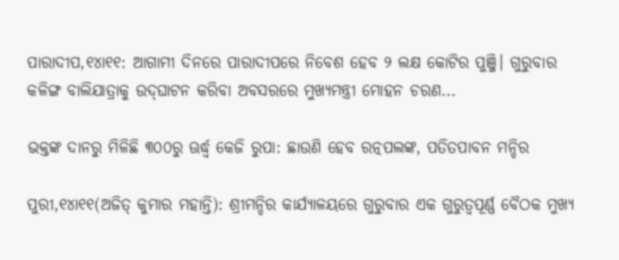ପାରାଦୀପ,୧୪ା୧୧: ଆଗାମୀ ଦିନରେ ପାରାଦୀପରେ ନିବେଶ ହେବ ୨ ଲକ୍ଷ କୋଟିର ପୁଞ୍ଜି। ଗୁରୁବାର କଳିଙ୍ଗ ବାଲିଯାତ୍ରାକୁ ଉଦ୍‌ଘାଟନ କରିବା ଅବସରରେ ମୁଖ୍ୟମନ୍ତ୍ରୀ ମୋହନ ଚରଣ...

ଭକ୍ତଙ୍କ ଦାନରୁ ମିଳିଛି ୩୦୦ରୁ ଊର୍ଦ୍ଧ୍ୱ କେଜି ରୁପା: ଛାଉଣି ହେବ ରତ୍ନପଲଙ୍କ, ପତିତପାବନ ମନ୍ଦିର

ପୁରୀ,୧୪ା୧୧(ଅଜିତ୍‌ କୁମାର ମହାନ୍ତି): ଶ୍ରୀମନ୍ଦିର କାର୍ଯ୍ୟାଳୟରେ ଗୁରୁବାର ଏକ ଗୁରୁତ୍ୱପୂର୍ଣ୍ଣ ବୈଠକ ମୁଖ୍ୟ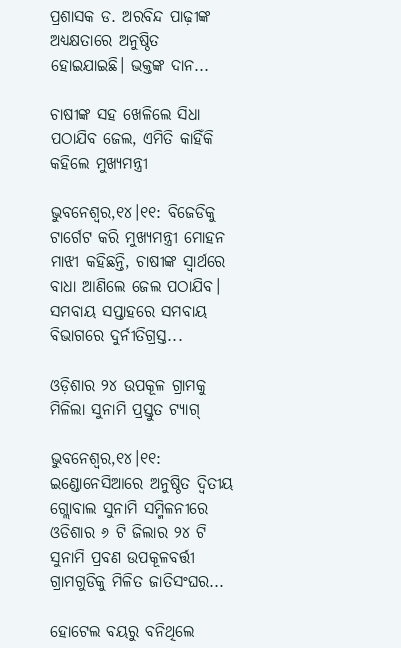ପ୍ରଶାସକ ଡ. ଅରବିନ୍ଦ ପାଢ଼ୀଙ୍କ ଅଧ୍ୟକ୍ଷତାରେ ଅନୁଷ୍ଠିତ ହୋଇଯାଇଛି। ଭକ୍ତଙ୍କ ଦାନ...

ଚାଷୀଙ୍କ ସହ ଖେଳିଲେ ସିଧା ପଠାଯିବ ଜେଲ, ଏମିତି କାହିଁକି କହିଲେ ମୁଖ୍ୟମନ୍ତ୍ରୀ

ଭୁବନେଶ୍ୱର,୧୪।୧୧: ବିଜେଡିକୁ ଟାର୍ଗେଟ କରି ମୁଖ୍ୟମନ୍ତ୍ରୀ ମୋହନ ମାଝୀ କହିଛନ୍ତି, ଚାଷୀଙ୍କ ସ୍ବାର୍ଥରେ ବାଧା ଆଣିଲେ ଜେଲ ପଠାଯିବ। ସମବାୟ ସପ୍ତାହରେ ସମବାୟ ବିଭାଗରେ ଦୁର୍ନୀତିଗ୍ରସ୍ତ...

ଓଡ଼ିଶାର ୨୪ ଉପକୂଳ ଗ୍ରାମକୁ ମିଳିଲା ସୁନାମି ପ୍ରସ୍ତୁତ ଟ୍ୟାଗ୍

ଭୁବନେଶ୍ୱର,୧୪।୧୧: ଇଣ୍ଡୋନେସିଆରେ ଅନୁଷ୍ଠିତ ଦ୍ୱିତୀୟ ଗ୍ଲୋବାଲ ସୁନାମି ସମ୍ମିଳନୀରେ ଓଡିଶାର ୬ ଟି ଜିଲାର ୨୪ ଟି ସୁନାମି ପ୍ରବଣ ଉପକୂଳବର୍ତ୍ତୀ ଗ୍ରାମଗୁଡିକୁ ମିଳିତ ଜାତିସଂଘର...

ହୋଟେଲ ବୟରୁ ବନିଥିଲେ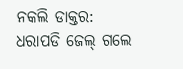ନକଲି ଡାକ୍ତର: ଧରାପଡି ଜେଲ୍ ଗଲେ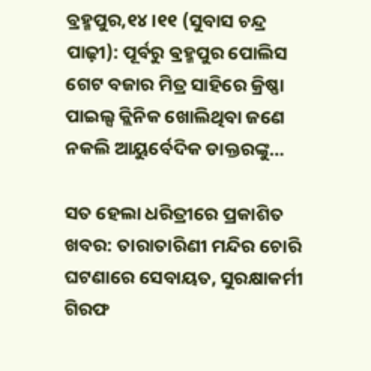ବ୍ରହ୍ମପୁର,୧୪।୧୧ (ସୁବାସ ଚନ୍ଦ୍ର ପାଢ଼ୀ): ପୂର୍ବରୁ ଵ୍ରହ୍ମପୁର ପୋଲିସ ଗେଟ ବଜାର ମିତ୍ର ସାହିରେ କ୍ରିଷ୍ଣା ପାଇଲ୍ସ କ୍ଲିନିକ ଖୋଲିଥିବା ଜଣେ ନକଲି ଆୟୁର୍ବେଦିକ ଡାକ୍ତରଙ୍କୁ...

ସତ ହେଲା ଧରିତ୍ରୀରେ ପ୍ରକାଶିତ ଖବର: ତାରାତାରିଣୀ ମନ୍ଦିର ଚୋରି ଘଟଣାରେ ସେବାୟତ, ସୁରକ୍ଷାକର୍ମୀ ଗିରଫ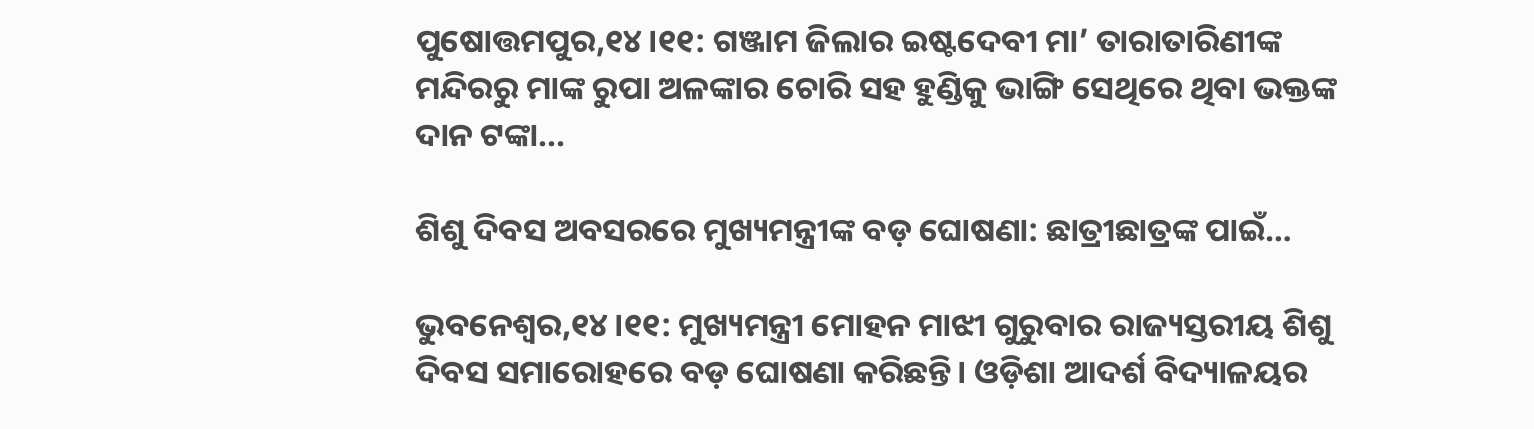ପୁଷୋତ୍ତମପୁର,୧୪।୧୧: ଗଞ୍ଜାମ ଜିଲାର ଇଷ୍ଟଦେବୀ ମା’ ତାରାତାରିଣୀଙ୍କ ମନ୍ଦିରରୁ ମାଙ୍କ ରୁପା ଅଳଙ୍କାର ଚୋରି ସହ ହୁଣ୍ଡିକୁ ଭାଙ୍ଗି ସେଥିରେ ଥିବା ଭକ୍ତଙ୍କ ଦାନ ଟଙ୍କା...

ଶିଶୁ ଦିବସ ଅବସରରେ ମୁଖ୍ୟମନ୍ତ୍ରୀଙ୍କ ବଡ଼ ଘୋଷଣା: ଛାତ୍ରୀଛାତ୍ରଙ୍କ ପାଇଁ…

ଭୁବନେଶ୍ୱର,୧୪।୧୧: ମୁଖ୍ୟମନ୍ତ୍ରୀ ମୋହନ ମାଝୀ ଗୁରୁବାର ରାଜ୍ୟସ୍ତରୀୟ ଶିଶୁ ଦିବସ ସମାରୋହରେ ବଡ଼ ଘୋଷଣା କରିଛନ୍ତି। ଓଡ଼ିଶା ଆଦର୍ଶ ବିଦ୍ୟାଳୟର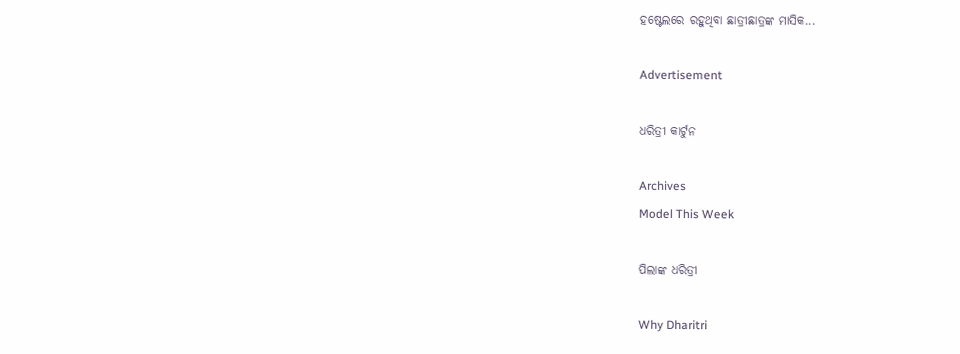ହଷ୍ଟେଲରେ ରହୁଥିବା ଛାତ୍ରୀଛାତ୍ରଙ୍କ ମାସିକ...

Advertisement

ଧରିତ୍ରୀ କାର୍ଟୁନ

Archives
Model This Week

ପିଲାଙ୍କ ଧରିତ୍ରୀ

Why Dharitri